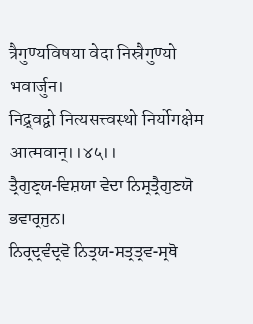त्रैगुण्यविषया वेदा निस्रैगुण्यो भवार्जुन।
निद्र्वद्वो नित्यसत्त्वस्थो निर्योगक्षेम आत्मवान्।।४५।।
ਤ੍ਰੈਗੁਣ੍ਰਯ-ਵਿਸ਼ਯਾ ਵੇਦਾ ਨਿਸ੍ਰਤ੍ਰੈਗੁਣਯੋ ਭਵਾਰ੍ਰਜੁਨ।
ਨਿਰ੍ਰਦ੍ਰਵੰਦ੍ਰਵੋ ਨਿਤ੍ਰਯ-ਸਤ੍ਰਤ੍ਰਵ-ਸ੍ਰਥੋ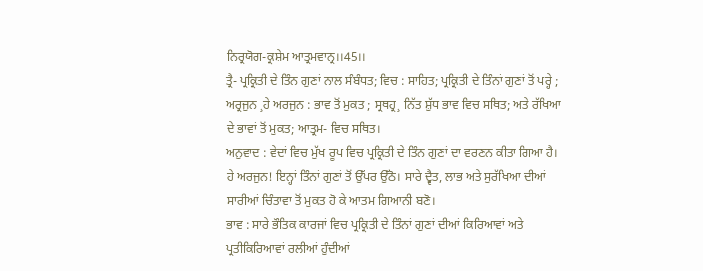ਨਿਰ੍ਰਯੋਗ-ਕ੍ਰਸ਼ੇਮ ਆਤ੍ਰਮਵਾਨ੍ਰ।।45।।
ਤ੍ਰੈ- ਪ੍ਰਕ੍ਰਿਤੀ ਦੇ ਤਿੰਨ ਗੁਣਾਂ ਨਾਲ ਸੰਬੰਧਤ; ਵਿਚ : ਸਾਹਿਤ; ਪ੍ਰਕ੍ਰਿਤੀ ਦੇ ਤਿੰਨਾਂ ਗੁਣਾਂ ਤੋਂ ਪਰ੍ਹੇ ; ਅਰ੍ਰਜੁਨ ¸ਹੇ ਅਰਜੁਨ : ਭਾਵ ਤੋਂ ਮੁਕਤ ; ਸ੍ਰਥਹ੍ਰ¸ ਨਿੱਤ ਸ਼ੁੱਧ ਭਾਵ ਵਿਚ ਸਥਿਤ; ਅਤੇ ਰੱਖਿਆ ਦੇ ਭਾਵਾਂ ਤੋਂ ਮੁਕਤ; ਆਤ੍ਰਮ- ਵਿਚ ਸਥਿਤ।
ਅਨੁਵਾਦ : ਵੇਦਾਂ ਵਿਚ ਮੁੱਖ ਰੂਪ ਵਿਚ ਪ੍ਰਕ੍ਰਿਤੀ ਦੇ ਤਿੰਨ ਗੁਣਾਂ ਦਾ ਵਰਣਨ ਕੀਤਾ ਗਿਆ ਹੈ। ਹੇ ਅਰਜੁਨ! ਇਨ੍ਹਾਂ ਤਿੰਨਾਂ ਗੁਣਾਂ ਤੋਂ ਉੱਪਰ ਉੱਠੋ। ਸਾਰੇ ਦ੍ਵੈਤ, ਲਾਭ ਅਤੇ ਸੁਰੱਖਿਆ ਦੀਆਂ ਸਾਰੀਆਂ ਚਿੰਤਾਵਾ ਤੋਂ ਮੁਕਤ ਹੋ ਕੇ ਆਤਮ ਗਿਆਨੀ ਬਣੋ।
ਭਾਵ : ਸਾਰੇ ਭੌਤਿਕ ਕਾਰਜਾਂ ਵਿਚ ਪ੍ਰਕ੍ਰਿਤੀ ਦੇ ਤਿੰਨਾਂ ਗੁਣਾਂ ਦੀਆਂ ਕਿਰਿਆਵਾਂ ਅਤੇ ਪ੍ਰਤੀਕਿਰਿਆਵਾਂ ਰਲੀਆਂ ਹੁੰਦੀਆਂ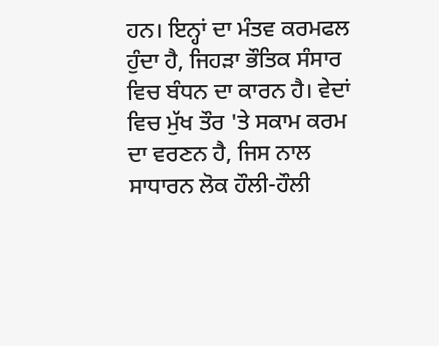ਹਨ। ਇਨ੍ਹਾਂ ਦਾ ਮੰਤਵ ਕਰਮਫਲ ਹੁੰਦਾ ਹੈ, ਜਿਹੜਾ ਭੌਤਿਕ ਸੰਸਾਰ ਵਿਚ ਬੰਧਨ ਦਾ ਕਾਰਨ ਹੈ। ਵੇਦਾਂ ਵਿਚ ਮੁੱਖ ਤੌਰ 'ਤੇ ਸਕਾਮ ਕਰਮ ਦਾ ਵਰਣਨ ਹੈ, ਜਿਸ ਨਾਲ ਸਾਧਾਰਨ ਲੋਕ ਹੌਲੀ-ਹੌਲੀ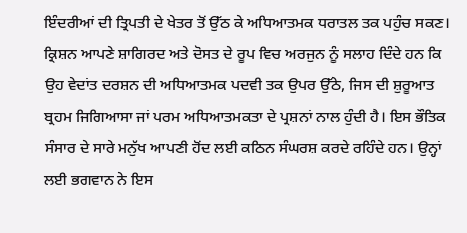ਇੰਦਰੀਆਂ ਦੀ ਤ੍ਰਿਪਤੀ ਦੇ ਖੇਤਰ ਤੋਂ ਉੱਠ ਕੇ ਅਧਿਆਤਮਕ ਧਰਾਤਲ ਤਕ ਪਹੁੰਚ ਸਕਣ। ਕ੍ਰਿਸ਼ਨ ਆਪਣੇ ਸ਼ਾਗਿਰਦ ਅਤੇ ਦੋਸਤ ਦੇ ਰੂਪ ਵਿਚ ਅਰਜੁਨ ਨੂੰ ਸਲਾਹ ਦਿੰਦੇ ਹਨ ਕਿ ਉਹ ਵੇਦਾਂਤ ਦਰਸ਼ਨ ਦੀ ਅਧਿਆਤਮਕ ਪਦਵੀ ਤਕ ਉਪਰ ਉੱਠੇ, ਜਿਸ ਦੀ ਸ਼ੁਰੂਆਤ ਬ੍ਰਹਮ ਜਿਗਿਆਸਾ ਜਾਂ ਪਰਮ ਅਧਿਆਤਮਕਤਾ ਦੇ ਪ੍ਰਸ਼ਨਾਂ ਨਾਲ ਹੁੰਦੀ ਹੈ। ਇਸ ਭੌਤਿਕ ਸੰਸਾਰ ਦੇ ਸਾਰੇ ਮਨੁੱਖ ਆਪਣੀ ਹੋਂਦ ਲਈ ਕਠਿਨ ਸੰਘਰਸ਼ ਕਰਦੇ ਰਹਿੰਦੇ ਹਨ। ਉਨ੍ਹਾਂ ਲਈ ਭਗਵਾਨ ਨੇ ਇਸ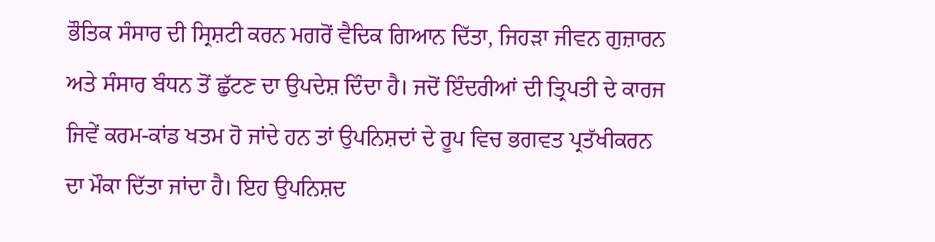ਭੌਤਿਕ ਸੰਸਾਰ ਦੀ ਸ੍ਰਿਸ਼ਟੀ ਕਰਨ ਮਗਰੋਂ ਵੈਦਿਕ ਗਿਆਨ ਦਿੱਤਾ, ਜਿਹੜਾ ਜੀਵਨ ਗੁਜ਼ਾਰਨ ਅਤੇ ਸੰਸਾਰ ਬੰਧਨ ਤੋਂ ਛੁੱਟਣ ਦਾ ਉਪਦੇਸ਼ ਦਿੰਦਾ ਹੈ। ਜਦੋਂ ਇੰਦਰੀਆਂ ਦੀ ਤ੍ਰਿਪਤੀ ਦੇ ਕਾਰਜ ਜਿਵੇਂ ਕਰਮ-ਕਾਂਡ ਖਤਮ ਹੋ ਜਾਂਦੇ ਹਨ ਤਾਂ ਉਪਨਿਸ਼ਦਾਂ ਦੇ ਰੂਪ ਵਿਚ ਭਗਵਤ ਪ੍ਰਤੱਖੀਕਰਨ ਦਾ ਮੌਕਾ ਦਿੱਤਾ ਜਾਂਦਾ ਹੈ। ਇਹ ਉਪਨਿਸ਼ਦ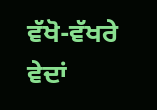ਵੱਖੋ-ਵੱਖਰੇ ਵੇਦਾਂ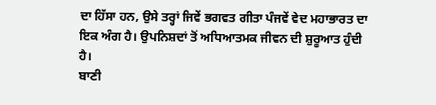ਦਾ ਹਿੱਸਾ ਹਨ, ਉਸੇ ਤਰ੍ਹਾਂ ਜਿਵੇਂ ਭਗਵਤ ਗੀਤਾ ਪੰਜਵੇਂ ਵੇਦ ਮਹਾਭਾਰਤ ਦਾ ਇਕ ਅੰਗ ਹੈ। ਉਪਨਿਸ਼ਦਾਂ ਤੋਂ ਅਧਿਆਤਮਕ ਜੀਵਨ ਦੀ ਸ਼ੁਰੂਆਤ ਹੁੰਦੀ ਹੈ।
ਬਾਣੀ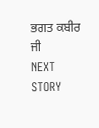ਭਗਤ ਕਬੀਰ ਜੀ
NEXT STORY